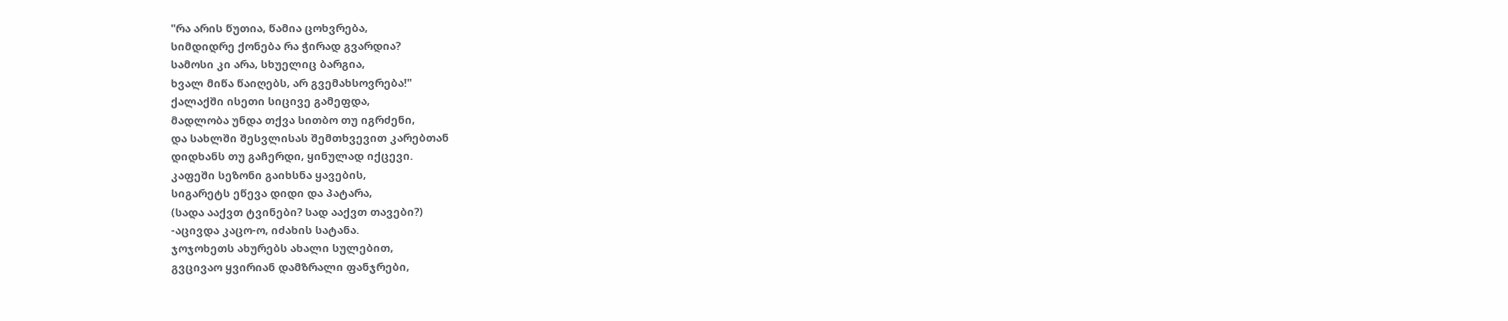"რა არის წუთია, წამია ცოხვრება,
სიმდიდრე ქონება რა ჭირად გვარდია?
სამოსი კი არა, სხუელიც ბარგია,
ხვალ მიწა წაიღებს, არ გვემახსოვრება!"
ქალაქში ისეთი სიცივე გამეფდა,
მადლობა უნდა თქვა სითბო თუ იგრძენი,
და სახლში შესვლისას შემთხვევით კარებთან
დიდხანს თუ გაჩერდი, ყინულად იქცევი.
კაფეში სეზონი გაიხსნა ყავების,
სიგარეტს ეწევა დიდი და პატარა,
(სადა ააქვთ ტვინები? სად ააქვთ თავები?)
-აცივდა კაცო-ო, იძახის სატანა.
ჯოჯოხეთს ახურებს ახალი სულებით,
გვცივაო ყვირიან დამზრალი ფანჯრები,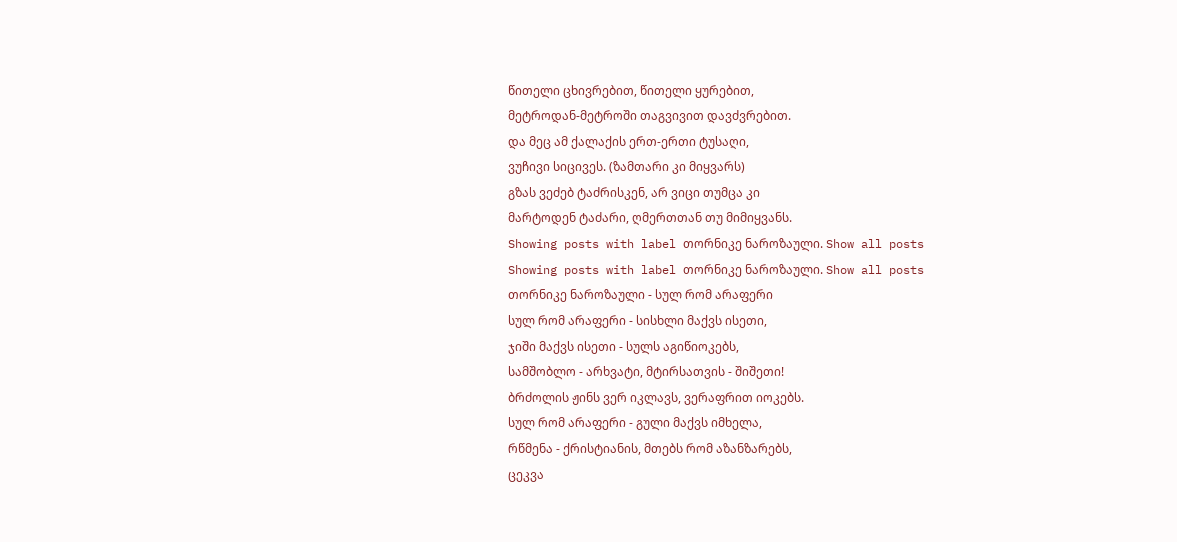წითელი ცხივრებით, წითელი ყურებით,
მეტროდან-მეტროში თაგვივით დავძვრებით.
და მეც ამ ქალაქის ერთ-ერთი ტუსაღი,
ვუჩივი სიცივეს. (ზამთარი კი მიყვარს)
გზას ვეძებ ტაძრისკენ, არ ვიცი თუმცა კი
მარტოდენ ტაძარი, ღმერთთან თუ მიმიყვანს.
Showing posts with label თორნიკე ნაროზაული. Show all posts
Showing posts with label თორნიკე ნაროზაული. Show all posts
თორნიკე ნაროზაული - სულ რომ არაფერი
სულ რომ არაფერი - სისხლი მაქვს ისეთი,
ჯიში მაქვს ისეთი - სულს აგიწიოკებს,
სამშობლო - არხვატი, მტირსათვის - შიშეთი!
ბრძოლის ჟინს ვერ იკლავს, ვერაფრით იოკებს.
სულ რომ არაფერი - გული მაქვს იმხელა,
რწმენა - ქრისტიანის, მთებს რომ აზანზარებს,
ცეკვა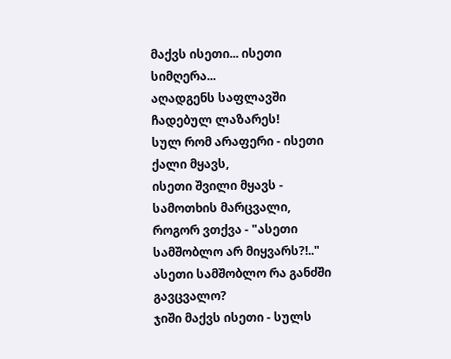მაქვს ისეთი... ისეთი სიმღერა...
აღადგენს საფლავში ჩადებულ ლაზარეს!
სულ რომ არაფერი - ისეთი ქალი მყავს,
ისეთი შვილი მყავს - სამოთხის მარცვალი,
როგორ ვთქვა - "ასეთი სამშობლო არ მიყვარს?!.."
ასეთი სამშობლო რა განძში გავცვალო?
ჯიში მაქვს ისეთი - სულს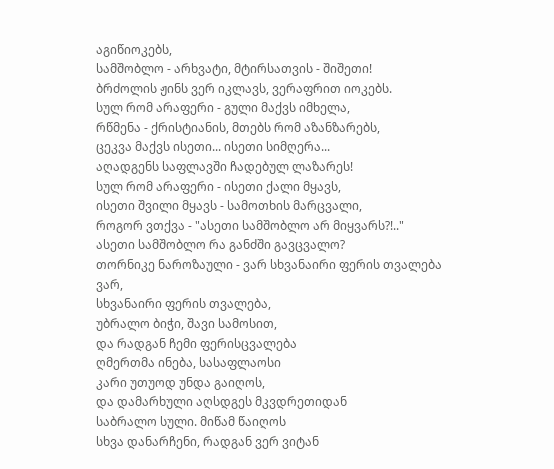აგიწიოკებს,
სამშობლო - არხვატი, მტირსათვის - შიშეთი!
ბრძოლის ჟინს ვერ იკლავს, ვერაფრით იოკებს.
სულ რომ არაფერი - გული მაქვს იმხელა,
რწმენა - ქრისტიანის, მთებს რომ აზანზარებს,
ცეკვა მაქვს ისეთი... ისეთი სიმღერა...
აღადგენს საფლავში ჩადებულ ლაზარეს!
სულ რომ არაფერი - ისეთი ქალი მყავს,
ისეთი შვილი მყავს - სამოთხის მარცვალი,
როგორ ვთქვა - "ასეთი სამშობლო არ მიყვარს?!.."
ასეთი სამშობლო რა განძში გავცვალო?
თორნიკე ნაროზაული - ვარ სხვანაირი ფერის თვალება
ვარ,
სხვანაირი ფერის თვალება,
უბრალო ბიჭი, შავი სამოსით,
და რადგან ჩემი ფერისცვალება
ღმერთმა ინება, სასაფლაოსი
კარი უთუოდ უნდა გაიღოს,
და დამარხული აღსდგეს მკვდრეთიდან
საბრალო სული. მიწამ წაიღოს
სხვა დანარჩენი, რადგან ვერ ვიტან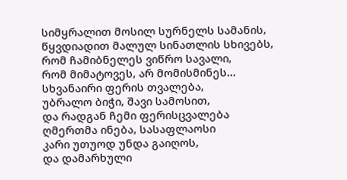სიმყრალით მოსილ სურნელს სამანის,
წყვდიადით მალულ სინათლის სხივებს,
რომ ჩამიბნელეს ვიწრო სავალი,
რომ მიმატოვეს, არ მომისმინეს...
სხვანაირი ფერის თვალება,
უბრალო ბიჭი, შავი სამოსით,
და რადგან ჩემი ფერისცვალება
ღმერთმა ინება, სასაფლაოსი
კარი უთუოდ უნდა გაიღოს,
და დამარხული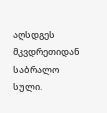აღსდგეს მკვდრეთიდან
საბრალო სული.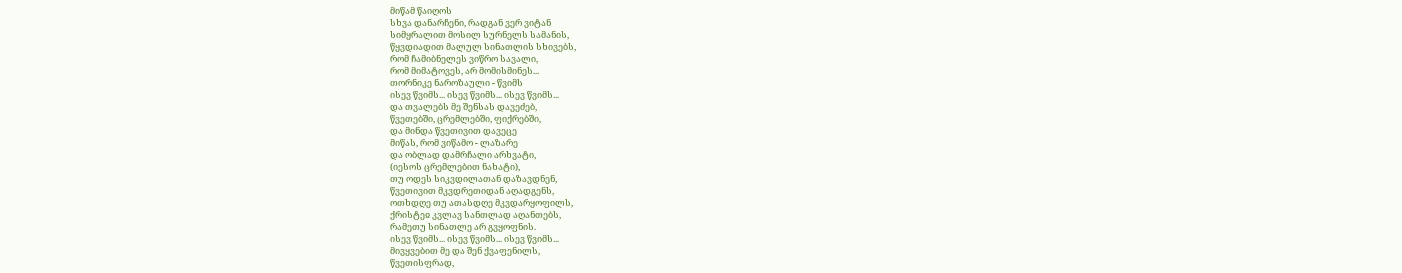მიწამ წაიღოს
სხვა დანარჩენი, რადგან ვერ ვიტან
სიმყრალით მოსილ სურნელს სამანის,
წყვდიადით მალულ სინათლის სხივებს,
რომ ჩამიბნელეს ვიწრო სავალი,
რომ მიმატოვეს, არ მომისმინეს...
თორნიკე ნაროზაული - წვიმს
ისევ წვიმს... ისევ წვიმს... ისევ წვიმს...
და თვალებს მე შენსას დავეძებ,
წვეთებში, ცრემლებში, ფიქრებში,
და მინდა წვეთივით დავეცე
მიწას, რომ ვიწამო - ლაზარე
და ობლად დამრჩალი არხვატი,
(იესოს ცრემლებით ნახატი),
თუ ოდეს სიკვდილათან დაზავდნენ,
წვეთივით მკვდრეთიდან აღადგენს,
ოთხდღე თუ ათასდღე მკვდარყოფილს,
ქრისტეჲ კვლავ სანთლად აღანთებს,
რამეთუ სინათლე არ გვყოფნის.
ისევ წვიმს... ისევ წვიმს... ისევ წვიმს...
მივყვებით მე და შენ ქვაფენილს,
წვეთისფრად,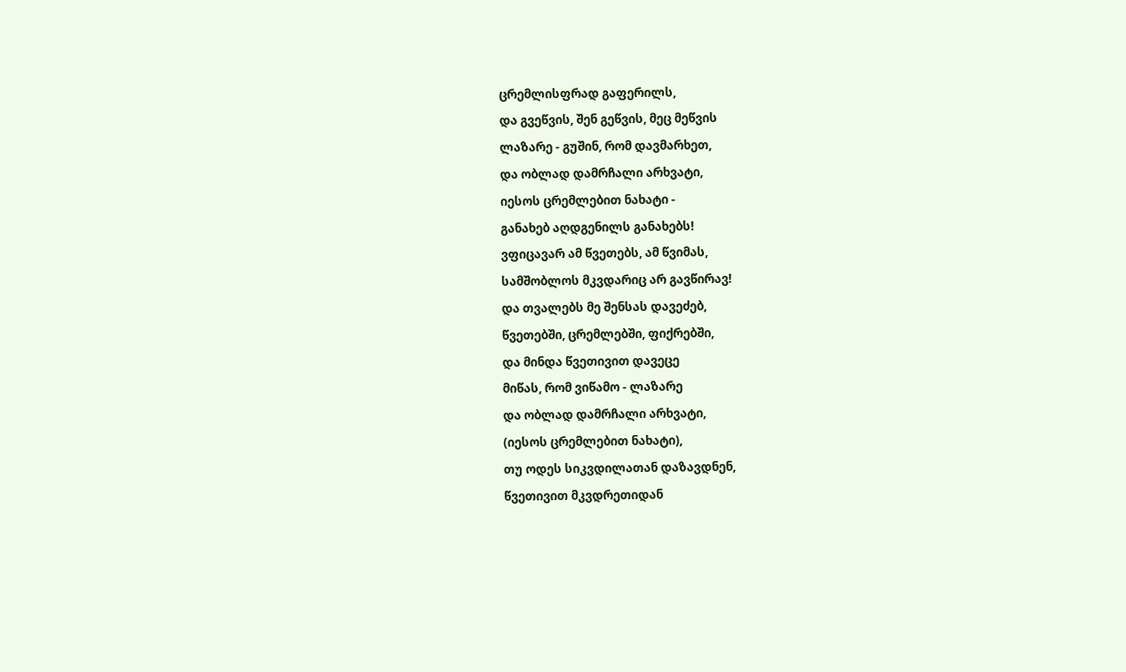ცრემლისფრად გაფერილს,
და გვეწვის, შენ გეწვის, მეც მეწვის
ლაზარე - გუშინ, რომ დავმარხეთ,
და ობლად დამრჩალი არხვატი,
იესოს ცრემლებით ნახატი -
განახებ აღდგენილს განახებს!
ვფიცავარ ამ წვეთებს, ამ წვიმას,
სამშობლოს მკვდარიც არ გავწირავ!
და თვალებს მე შენსას დავეძებ,
წვეთებში, ცრემლებში, ფიქრებში,
და მინდა წვეთივით დავეცე
მიწას, რომ ვიწამო - ლაზარე
და ობლად დამრჩალი არხვატი,
(იესოს ცრემლებით ნახატი),
თუ ოდეს სიკვდილათან დაზავდნენ,
წვეთივით მკვდრეთიდან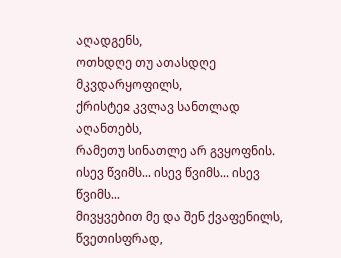აღადგენს,
ოთხდღე თუ ათასდღე მკვდარყოფილს,
ქრისტეჲ კვლავ სანთლად აღანთებს,
რამეთუ სინათლე არ გვყოფნის.
ისევ წვიმს... ისევ წვიმს... ისევ წვიმს...
მივყვებით მე და შენ ქვაფენილს,
წვეთისფრად,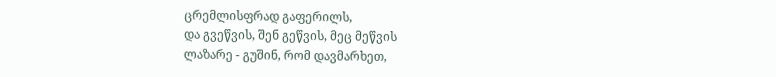ცრემლისფრად გაფერილს,
და გვეწვის, შენ გეწვის, მეც მეწვის
ლაზარე - გუშინ, რომ დავმარხეთ,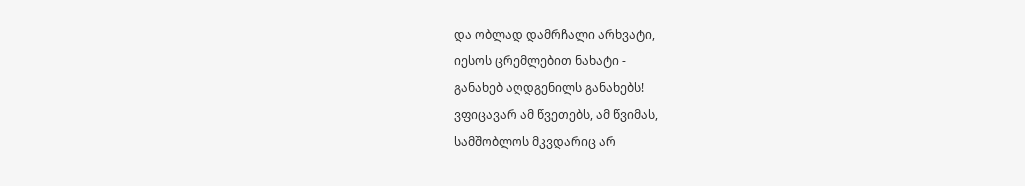და ობლად დამრჩალი არხვატი,
იესოს ცრემლებით ნახატი -
განახებ აღდგენილს განახებს!
ვფიცავარ ამ წვეთებს, ამ წვიმას,
სამშობლოს მკვდარიც არ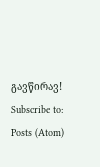გავწირავ!
Subscribe to:
Posts (Atom)